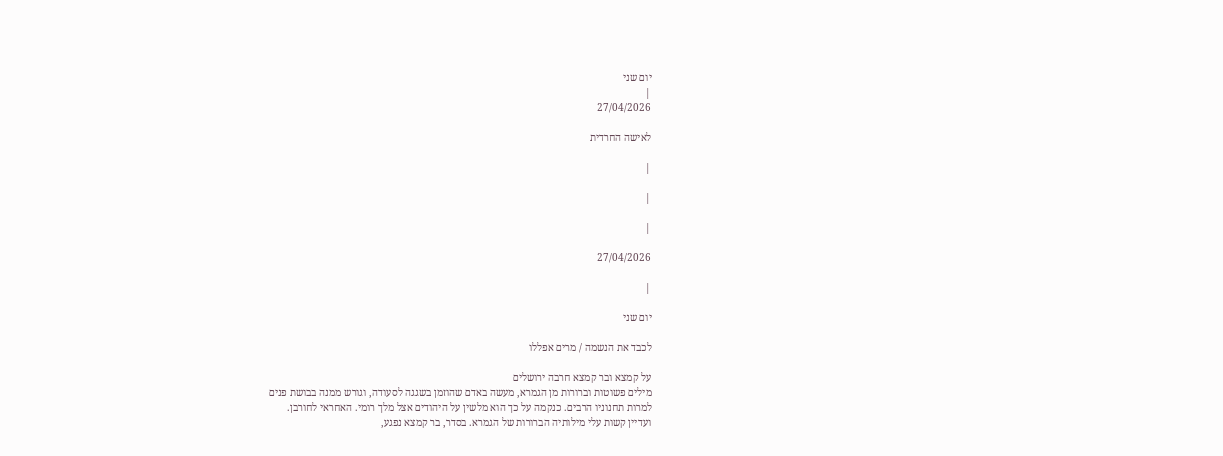יום שני
|
27/04/2026

לאישה החרדית

|

|

|

27/04/2026

|

יום שני

לכבד את הנשמה / מרים אפללו

על קמצא ובר קמצא חרבה ירושלים
מילים פשוטות וברורות מן הגמרא, מעשה באדם שהוזמן בשגגה לסעודה, וגורש ממנה בבושת פנים
למרות תחנוניו הרבים. כנקמה על כך הוא מלשין על היהודים אצל מלך רומי. האחראי לחורבן.
ועדיין קשות עלי מילותיה הברורות של הגמרא. בסדר, בר קמצא נפגע,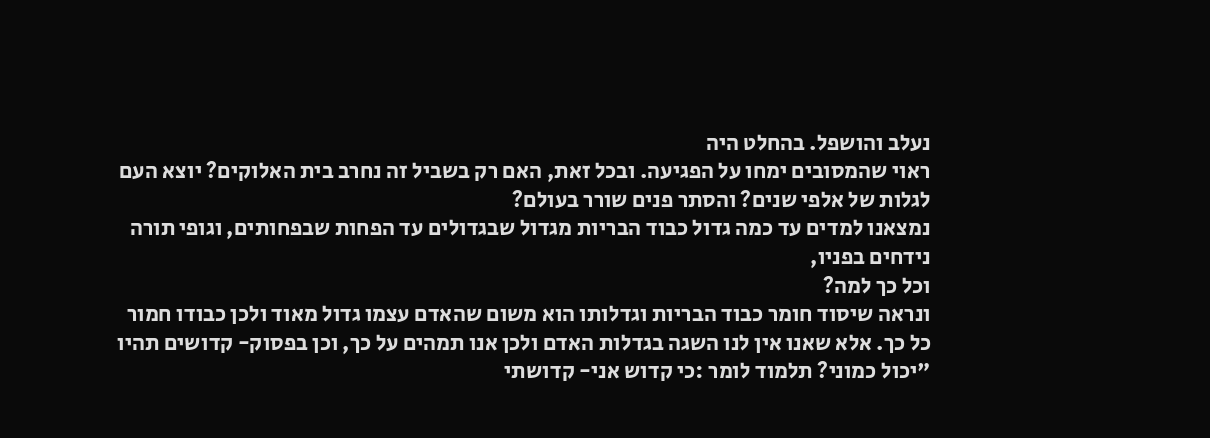נעלב והושפל. בהחלט היה
ראוי שהמסובים ימחו על הפגיעה. ובכל זאת, האם רק בשביל זה נחרב בית האלוקים? יוצא העם
לגלות של אלפי שנים? והסתר פנים שורר בעולם?
נמצאנו למדים עד כמה גדול כבוד הבריות מגדול שבגדולים עד הפחות שבפחותים, וגופי תורה
נידחים בפניו,
וכל כך למה?
ונראה שיסוד חומר כבוד הבריות וגדלותו הוא משום שהאדם עצמו גדול מאוד ולכן כבודו חמור
כל כך. אלא שאנו אין לנו השגה בגדלות האדם ולכן אנו תמהים על כך, וכן בפסוק- קדושים תהיו
"יכול כמוני? תלמוד לומר :כי קדוש אני- קדושתי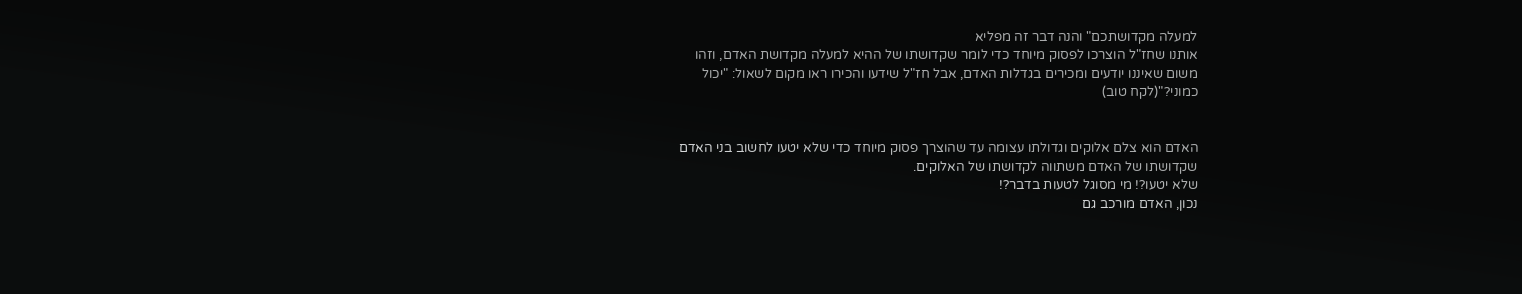למעלה מקדושתכם" והנה דבר זה מפליא
אותנו שחז"ל הוצרכו לפסוק מיוחד כדי לומר שקדושתו של ההיא למעלה מקדושת האדם, וזהו
משום שאיננו יודעים ומכירים בגדלות האדם, אבל חז"ל שידעו והכירו ראו מקום לשאול: "יכול
כמוני?"(לקח טוב)


האדם הוא צלם אלוקים וגדולתו עצומה עד שהוצרך פסוק מיוחד כדי שלא יטעו לחשוב בני האדם
שקדושתו של האדם משתווה לקדושתו של האלוקים.
שלא יטעו?! מי מסוגל לטעות בדבר?!
נכון, האדם מורכב גם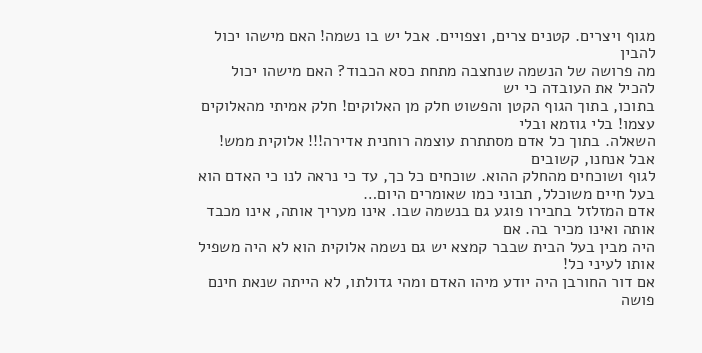מגוף ויצרים. קטנים צרים, וצפויים. אבל יש בו נשמה! האם מישהו יכול להבין
מה פרושה של הנשמה שנחצבה מתחת כסא הכבוד? האם מישהו יכול להכיל את העובדה כי יש
בתוכו, בתוך הגוף הקטן והפשוט חלק מן האלוקים! חלק אמיתי מהאלוקים עצמו! בלי גוזמא ובלי
השאלה. בתוך כל אדם מסתתרת עוצמה רוחנית אדירה!!! אלוקית ממש! אבל אנחנו, קשובים
לגוף ושוכחים מהחלק ההוא. שוכחים כל כך, עד כי נראה לנו כי האדם הוא בעל חיים משוכלל, תבוני כמו שאומרים היום…
אדם המזלזל בחבירו פוגע גם בנשמה שבו. אינו מעריך אותה, אינו מכבד אותה ואינו מכיר בה. אם
היה מבין בעל הבית שבבר קמצא יש גם נשמה אלוקית הוא לא היה משפיל אותו לעיני כל!
אם דור החורבן היה יודע מיהו האדם ומהי גדולתו, לא הייתה שנאת חינם פושה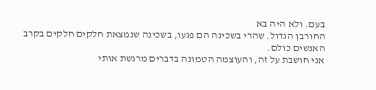בעם. ולא היה בא
החורבן הגדול. שהרי בשכינה הם פגעו, בשכינה שנמצאת חלקים חלקים בקרב האנשים כולם.
אני חושבת על זה, והעוצמה הטמונה בדברים מרגשת אותי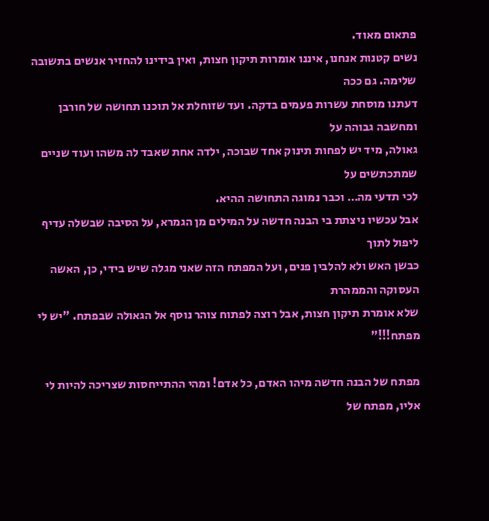פתאום מאוד.
נשים קטנות אנחנו, איננו אומרות תיקון חצות, ואין בידינו להחזיר אנשים בתשובה שלימה. גם ככה
דעתנו מוסחת עשרות פעמים בדקה. ועד שזוחלת אל תוכנו תחושה של חורבן ומחשבה גבוהה על
גאולה, מיד יש לפחות תינוק אחד שבוכה, ילדה אחת שאבד לה משהו ועוד שניים שמתכתשים על
לכי תדעי מה… וכבר נמוגה התחושה ההיא.
אבל עכשיו ניצתת בי הבנה חדשה על המילים מן הגמרא, על הסיבה שבשלה עדיף ליפול לתוך
כבשן האש ולא להלבין פנים, ועל המפתח הזה שאני מגלה שיש בידי, כן, האשה העסוקה והממהרת
שלא אומרת תיקון חצות, אבל רוצה לפתוח צוהר נוסף אל הגאולה שבפתח. "יש לי מפתח!!!"

מפתח של הבנה חדשה מיהו האדם, כל אדם! ומהי ההתייחסות שצריכה להיות לי אליו, מפתח של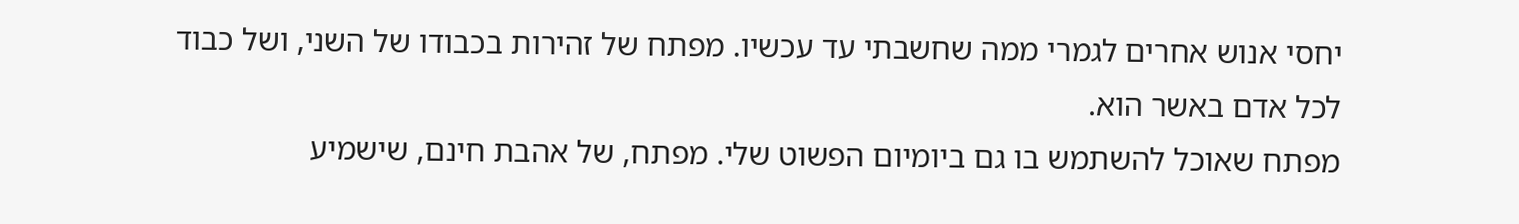יחסי אנוש אחרים לגמרי ממה שחשבתי עד עכשיו. מפתח של זהירות בכבודו של השני, ושל כבוד
לכל אדם באשר הוא.
מפתח שאוכל להשתמש בו גם ביומיום הפשוט שלי. מפתח, של אהבת חינם, שישמיע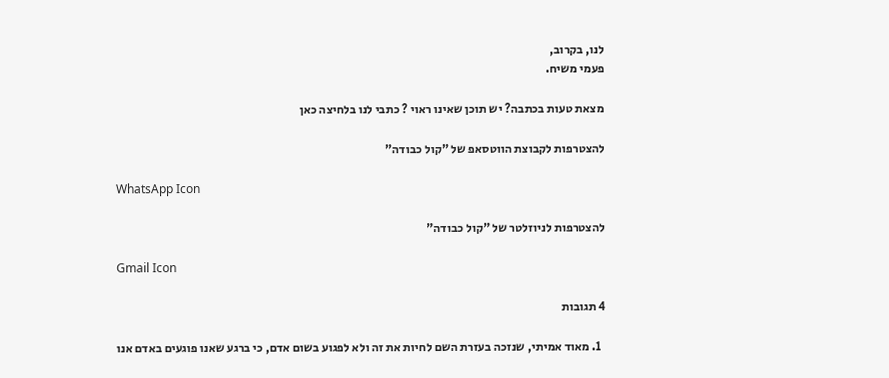לנו, בקרוב,
פעמי משיח.

מצאת טעות בכתבה? יש תוכן שאינו ראוי ? כתבי לנו בלחיצה כאן

להצטרפות לקבוצת הווטסאפ של "קול כבודה"

WhatsApp Icon

להצטרפות לניוזלטר של "קול כבודה"

Gmail Icon

4 תגובות

  1. מאוד אמיתי, שנזכה בעזרת השם לחיות את זה ולא לפגוע בשום אדם, כי ברגע שאנו פוגעים באדם אנו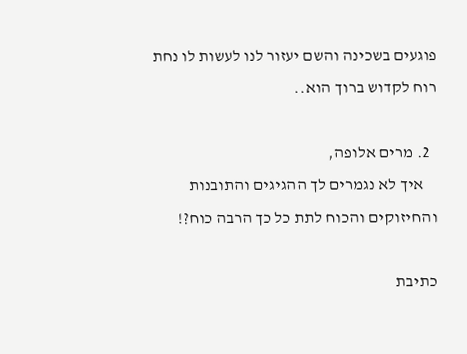פוגעים בשכינה והשם יעזור לנו לעשות לו נחת רוח לקדוש ברוך הוא..

  2. מרים אלופה,
    איך לא נגמרים לך ההגיגים והתובנות והחיזוקים והכוח לתת כל כך הרבה כוח?!

כתיבת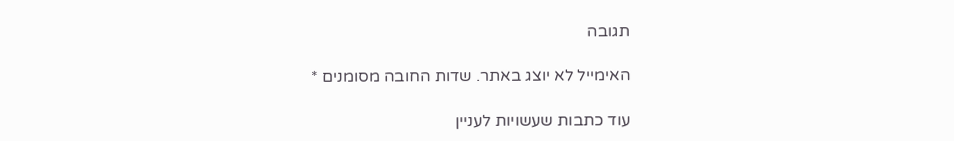תגובה

האימייל לא יוצג באתר. שדות החובה מסומנים *

עוד כתבות שעשויות לעניין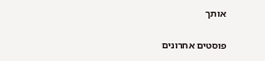אותך

פוסטים אחרונים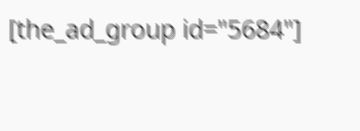[the_ad_group id="5684"]